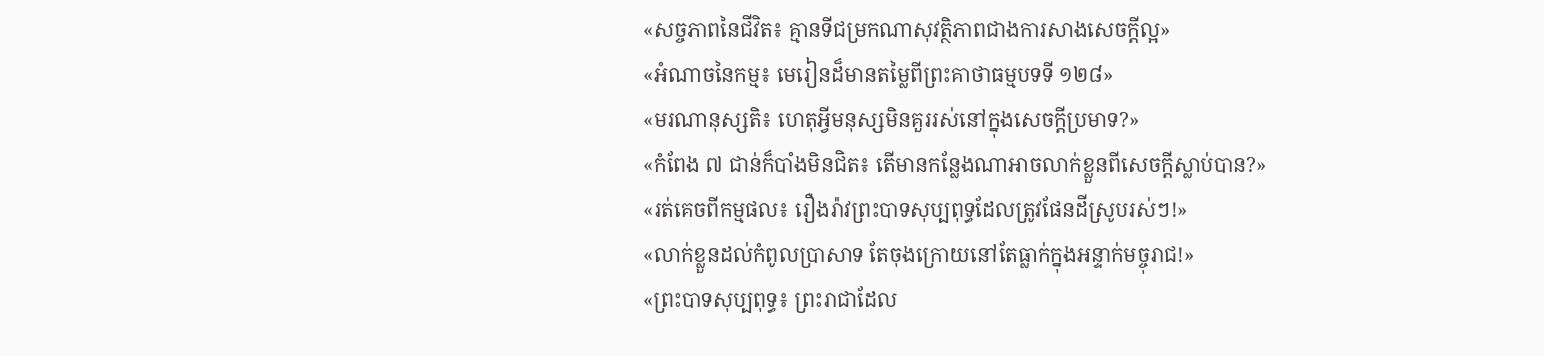«សច្ចភាពនៃជីវិត៖ គ្មានទីជម្រកណាសុវត្ថិភាពជាងការសាងសេចក្តីល្អ»
«អំណាចនៃកម្ម៖ មេរៀនដ៏មានតម្លៃពីព្រះគាថាធម្មបទទី ១២៨»
«មរណានុស្សតិ៖ ហេតុអ្វីមនុស្សមិនគួររស់នៅក្នុងសេចក្តីប្រមាទ?»
«កំពែង ៧ ជាន់ក៏បាំងមិនជិត៖ តើមានកន្លែងណាអាចលាក់ខ្លួនពីសេចក្តីស្លាប់បាន?»
«រត់គេចពីកម្មផល៖ រឿងរ៉ាវព្រះបាទសុប្បពុទ្ធដែលត្រូវផែនដីស្រូបរស់ៗ!»
«លាក់ខ្លួនដល់កំពូលប្រាសាទ តែចុងក្រោយនៅតែធ្លាក់ក្នុងអន្ទាក់មច្ចុរាជ!»
«ព្រះបាទសុប្បពុទ្ធ៖ ព្រះរាជាដែល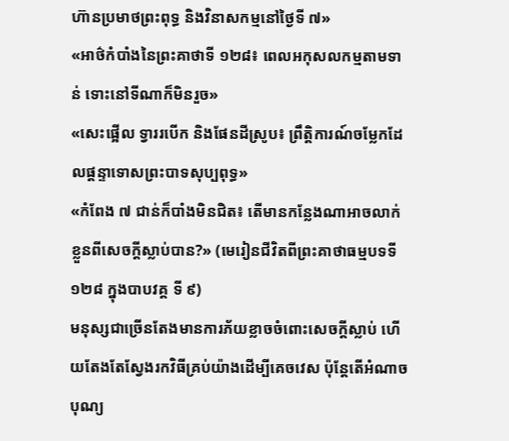ហ៊ានប្រមាថព្រះពុទ្ធ និងវិនាសកម្មនៅថ្ងៃទី ៧»
«អាថ៌កំបាំងនៃព្រះគាថាទី ១២៨៖ ពេលអកុសលកម្មតាមទាន់ ទោះនៅទីណាក៏មិនរួច»
«សេះផ្អើល ទ្វាររបើក និងផែនដីស្រូប៖ ព្រឹត្តិការណ៍ចម្លែកដែលផ្តន្ទាទោសព្រះបាទសុប្បពុទ្ធ»
«កំពែង ៧ ជាន់ក៏បាំងមិនជិត៖ តើមានកន្លែងណាអាចលាក់ខ្លួនពីសេចក្តីស្លាប់បាន?» (មេរៀនជីវិតពីព្រះគាថាធម្មបទទី ១២៨ ក្នុងបាបវគ្គ ទី ៩)
មនុស្សជាច្រើនតែងមានការភ័យខ្លាចចំពោះសេចក្តីស្លាប់ ហើយតែងតែស្វែងរកវិធីគ្រប់យ៉ាងដើម្បីគេចវេស ប៉ុន្តែតើអំណាច បុណ្យ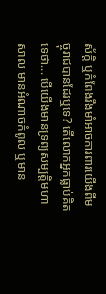ស័ក្តិ ឬកំពែងរឹងមាំអាចការពារយើងពីមច្ចុរាជបានដែរឬទេ? តើលោកអ្នកធ្លាប់គិតទេថា... បើយើងមានទ្រព្យសម្បត្តិមហាសាល មានអំណាចកំពូល ឬមាន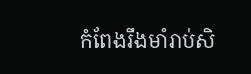កំពែងរឹងមាំរាប់សិ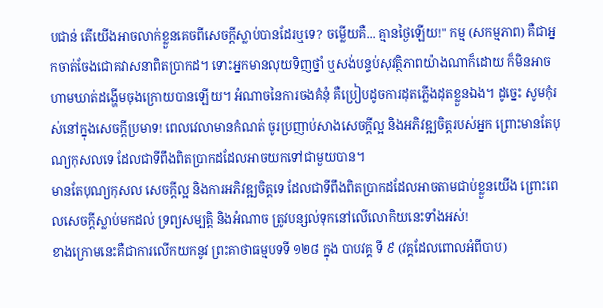បជាន់ តើយើងអាចលាក់ខ្លួនគេចពីសេចក្តីស្លាប់បានដែរឬទេ? ចម្លើយគឺ... គ្មានថ្ងៃឡើយ!" កម្ម (សកម្មភាព) គឺជាអ្នកចាត់ចែងជោគវាសនាពិតប្រាកដ។ ទោះអ្នកមានលុយទិញថ្នាំ ឬសង់បន្ទប់សុវត្ថិភាពយ៉ាងណាក៏ដោយ ក៏មិនអាចហាមឃាត់ដង្ហើមចុងក្រោយបានឡើយ។ អំណាចនៃការចងគំនុំ គឺប្រៀបដូចការដុតភ្លើងដុតខ្លួនឯង។ ដូច្នេះ សូមកុំរស់នៅក្នុងសេចក្តីប្រមាទ! ពេលវេលាមានកំណត់ ចូរប្រញាប់សាងសេចក្តីល្អ និងអភិវឌ្ឍចិត្តរបស់អ្នក ព្រោះមានតែបុណ្យកុសលទេ ដែលជាទីពឹងពិតប្រាកដដែលអាចយកទៅជាមួយបាន។
មានតែបុណ្យកុសល សេចក្តីល្អ និងការអភិវឌ្ឍចិត្តទេ ដែលជាទីពឹងពិតប្រាកដដែលអាចតាមជាប់ខ្លួនយើង ព្រោះពេលសេចក្តីស្លាប់មកដល់ ទ្រព្យសម្បត្តិ និងអំណាច ត្រូវបន្សល់ទុកនៅលើលោកិយនេះទាំងអស់!
ខាងក្រោមនេះគឺជាការលើកយកនូវ ព្រះគាថាធម្មបទទី ១២៨ ក្នុង បាបវគ្គ ទី ៩ (វគ្គដែលពោលអំពីបាប)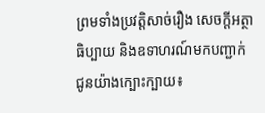ព្រមទាំងប្រវត្តិសាច់រឿង សេចក្តីអត្ថាធិប្បាយ និងឧទាហរណ៍មកបញ្ជាក់ជូនយ៉ាងក្បោះក្បាយ៖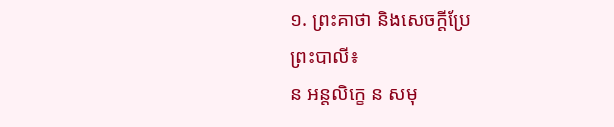១. ព្រះគាថា និងសេចក្តីប្រែ
ព្រះបាលី៖
ន អន្តលិក្ខេ ន សមុ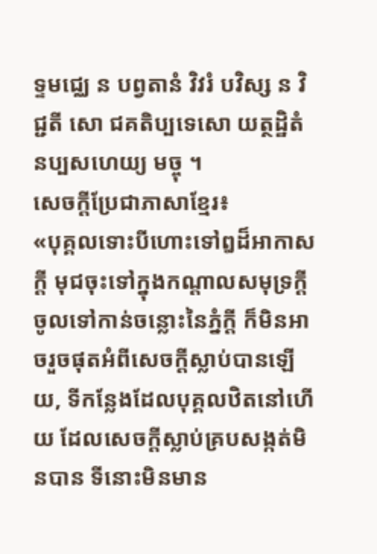ទ្ទមជ្ឈេ ន បព្វតានំ វិវរំ បវិស្ស ន វិជ្ជតី សោ ជគតិប្បទេសោ យត្ថដ្ឋិតំ នប្បសហេយ្យ មច្ចុ ។
សេចក្តីប្រែជាភាសាខ្មែរ៖
«បុគ្គលទោះបីហោះទៅឰដ៏អាកាសក្ដី មុជចុះទៅក្នុងកណ្ដាលសមុទ្រក្ដី ចូលទៅកាន់ចន្លោះនៃភ្នំក្ដី ក៏មិនអាចរួចផុតអំពីសេចក្ដីស្លាប់បានឡើយ, ទីកន្លែងដែលបុគ្គលឋិតនៅហើយ ដែលសេចក្ដីស្លាប់គ្របសង្កត់មិនបាន ទីនោះមិនមាន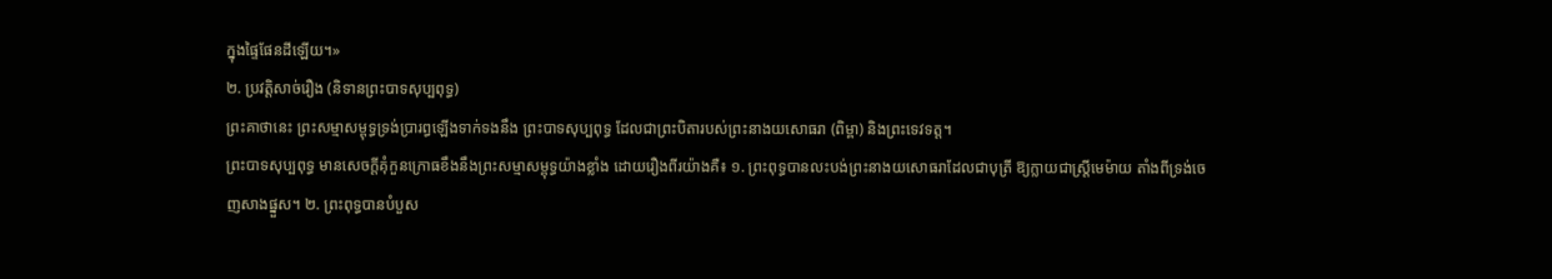ក្នុងផ្ទៃផែនដីឡើយ។»
២. ប្រវត្តិសាច់រឿង (និទានព្រះបាទសុប្បពុទ្ធ)
ព្រះគាថានេះ ព្រះសម្មាសម្ពុទ្ធទ្រង់ប្រារព្ធឡើងទាក់ទងនឹង ព្រះបាទសុប្បពុទ្ធ ដែលជាព្រះបិតារបស់ព្រះនាងយសោធរា (ពិម្ពា) និងព្រះទេវទត្ត។
ព្រះបាទសុប្បពុទ្ធ មានសេចក្តីគុំកួនក្រោធខឹងនឹងព្រះសម្មាសម្ពុទ្ធយ៉ាងខ្លាំង ដោយរឿងពីរយ៉ាងគឺ៖ ១. ព្រះពុទ្ធបានលះបង់ព្រះនាងយសោធរាដែលជាបុត្រី ឱ្យក្លាយជាស្ត្រីមេម៉ាយ តាំងពីទ្រង់ចេញសាងផ្នួស។ ២. ព្រះពុទ្ធបានបំបួស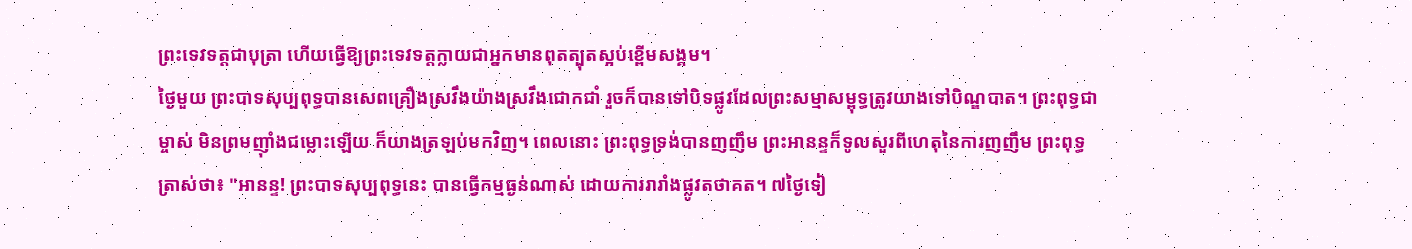ព្រះទេវទត្តជាបុត្រា ហើយធ្វើឱ្យព្រះទេវទត្តក្លាយជាអ្នកមានពុតត្បុតស្អប់ខ្ពើមសង្គម។
ថ្ងៃមួយ ព្រះបាទសុប្បពុទ្ធបានសេពគ្រឿងស្រវឹងយ៉ាងស្រវឹងជោកជាំ រួចក៏បានទៅបិទផ្លូវដែលព្រះសម្មាសម្ពុទ្ធត្រូវយាងទៅបិណ្ឌបាត។ ព្រះពុទ្ធជាម្ចាស់ មិនព្រមញ៉ាំងជម្លោះឡើយ ក៏យាងត្រឡប់មកវិញ។ ពេលនោះ ព្រះពុទ្ធទ្រង់បានញញឹម ព្រះអានន្ទក៏ទូលសួរពីហេតុនៃការញញឹម ព្រះពុទ្ធត្រាស់ថា៖ "អានន្ទ! ព្រះបាទសុប្បពុទ្ធនេះ បានធ្វើកម្មធ្ងន់ណាស់ ដោយការរារាំងផ្លូវតថាគត។ ៧ថ្ងៃទៀ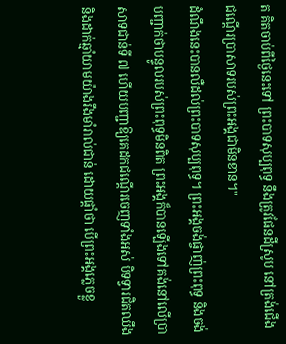ត គិតចាប់ពីថ្ងៃនេះទៅ ព្រះបាទសុប្បពុទ្ធ នឹងត្រូវផែនដីស្រូប នៅត្រង់ជើងជណ្តើរប្រាសាទរបស់ព្រះអង្គជាមិនខាន។"
ដំណឹងនេះបានលឺដល់ព្រះបាទសុប្បពុទ្ធ។ ព្រះអង្គចង់ផ្ចាញ់ព្រះពុទ្ធ និងចង់បញ្ជាក់ថាបន្ទូលរបស់ព្រះពុទ្ធមិនពិត ព្រះអង្គក៏បានឡើងទៅគង់នៅលើប្រាសាទជាន់ទី ៧ ហើយបញ្ជាឱ្យគេដកជណ្តើរចេញទាំងអស់ បិទទ្វារជិតឈឹង និងដាក់ឆ្មាំយាមយ៉ាងរឹងមាំរាល់ជាន់ ដោយផ្តាំថា បើព្រះអង្គភ្លេចខ្លួ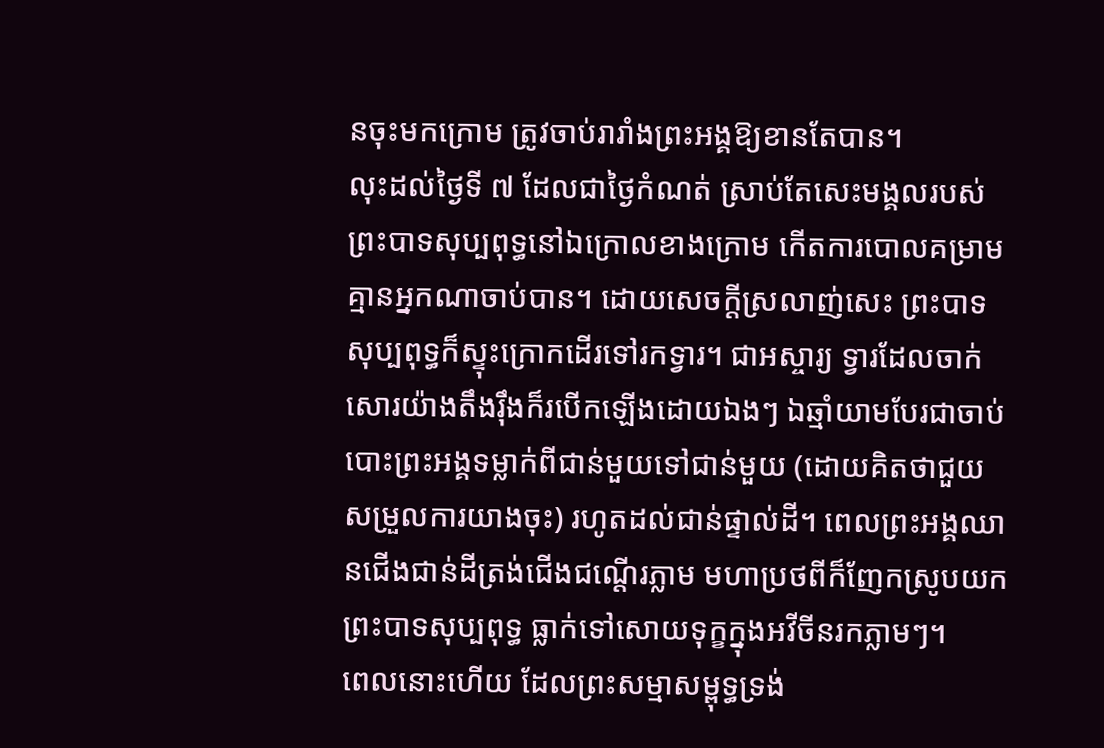នចុះមកក្រោម ត្រូវចាប់រារាំងព្រះអង្គឱ្យខានតែបាន។
លុះដល់ថ្ងៃទី ៧ ដែលជាថ្ងៃកំណត់ ស្រាប់តែសេះមង្គលរបស់ព្រះបាទសុប្បពុទ្ធនៅឯក្រោលខាងក្រោម កើតការបោលគម្រាម គ្មានអ្នកណាចាប់បាន។ ដោយសេចក្តីស្រលាញ់សេះ ព្រះបាទសុប្បពុទ្ធក៏ស្ទុះក្រោកដើរទៅរកទ្វារ។ ជាអស្ចារ្យ ទ្វារដែលចាក់សោរយ៉ាងតឹងរ៉ឹងក៏របើកឡើងដោយឯងៗ ឯឆ្មាំយាមបែរជាចាប់បោះព្រះអង្គទម្លាក់ពីជាន់មួយទៅជាន់មួយ (ដោយគិតថាជួយសម្រួលការយាងចុះ) រហូតដល់ជាន់ផ្ទាល់ដី។ ពេលព្រះអង្គឈានជើងជាន់ដីត្រង់ជើងជណ្តើរភ្លាម មហាប្រថពីក៏ញែកស្រូបយកព្រះបាទសុប្បពុទ្ធ ធ្លាក់ទៅសោយទុក្ខក្នុងអវីចីនរកភ្លាមៗ។
ពេលនោះហើយ ដែលព្រះសម្មាសម្ពុទ្ធទ្រង់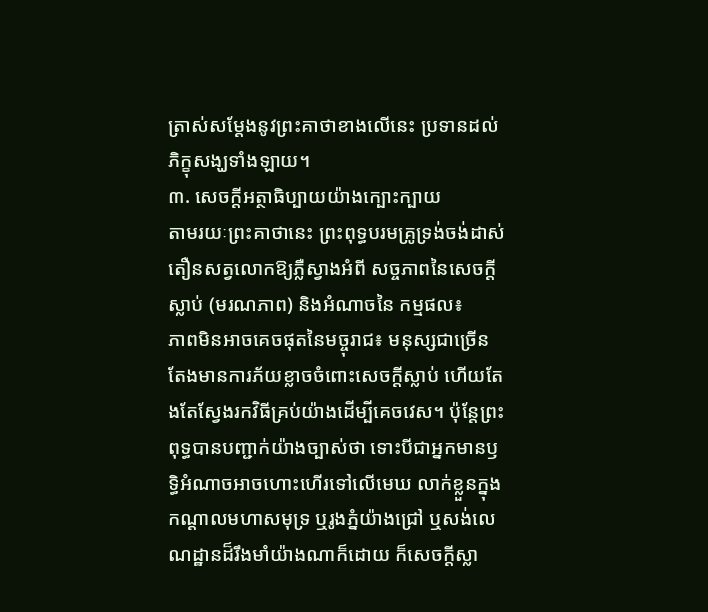ត្រាស់សម្តែងនូវព្រះគាថាខាងលើនេះ ប្រទានដល់ភិក្ខុសង្ឃទាំងឡាយ។
៣. សេចក្តីអត្ថាធិប្បាយយ៉ាងក្បោះក្បាយ
តាមរយៈព្រះគាថានេះ ព្រះពុទ្ធបរមគ្រូទ្រង់ចង់ដាស់តឿនសត្វលោកឱ្យភ្លឺស្វាងអំពី សច្ចភាពនៃសេចក្តីស្លាប់ (មរណភាព) និងអំណាចនៃ កម្មផល៖
ភាពមិនអាចគេចផុតនៃមច្ចុរាជ៖ មនុស្សជាច្រើនតែងមានការភ័យខ្លាចចំពោះសេចក្តីស្លាប់ ហើយតែងតែស្វែងរកវិធីគ្រប់យ៉ាងដើម្បីគេចវេស។ ប៉ុន្តែព្រះពុទ្ធបានបញ្ជាក់យ៉ាងច្បាស់ថា ទោះបីជាអ្នកមានឫទ្ធិអំណាចអាចហោះហើរទៅលើមេឃ លាក់ខ្លួនក្នុងកណ្តាលមហាសមុទ្រ ឬរូងភ្នំយ៉ាងជ្រៅ ឬសង់លេណដ្ឋានដ៏រឹងមាំយ៉ាងណាក៏ដោយ ក៏សេចក្តីស្លា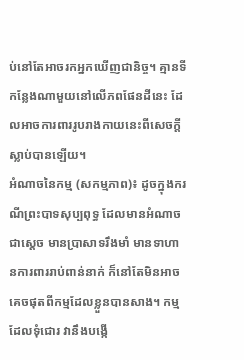ប់នៅតែអាចរកអ្នកឃើញជានិច្ច។ គ្មានទីកន្លែងណាមួយនៅលើភពផែនដីនេះ ដែលអាចការពាររូបរាងកាយនេះពីសេចក្តីស្លាប់បានឡើយ។
អំណាចនៃកម្ម (សកម្មភាព)៖ ដូចក្នុងករណីព្រះបាទសុប្បពុទ្ធ ដែលមានអំណាចជាស្តេច មានប្រាសាទរឹងមាំ មានទាហានការពាររាប់ពាន់នាក់ ក៏នៅតែមិនអាចគេចផុតពីកម្មដែលខ្លួនបានសាង។ កម្មដែលទុំជោរ វានឹងបង្កើ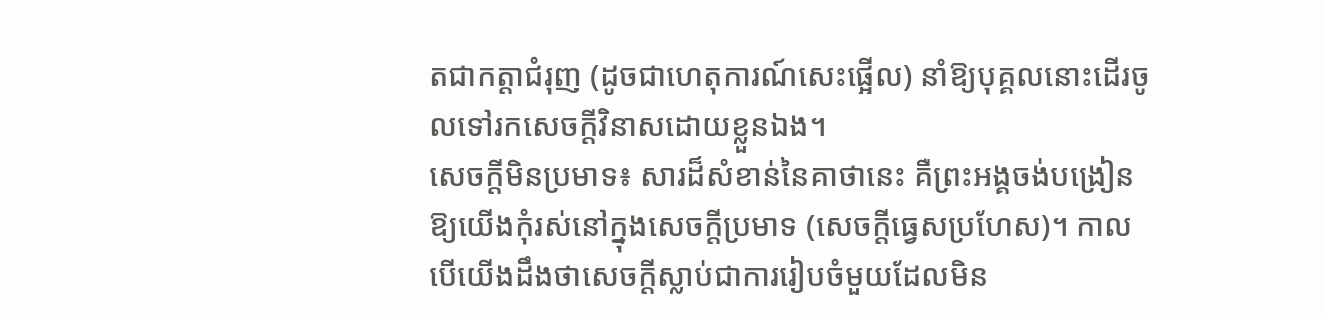តជាកត្តាជំរុញ (ដូចជាហេតុការណ៍សេះផ្អើល) នាំឱ្យបុគ្គលនោះដើរចូលទៅរកសេចក្តីវិនាសដោយខ្លួនឯង។
សេចក្តីមិនប្រមាទ៖ សារដ៏សំខាន់នៃគាថានេះ គឺព្រះអង្គចង់បង្រៀនឱ្យយើងកុំរស់នៅក្នុងសេចក្តីប្រមាទ (សេចក្តីធ្វេសប្រហែស)។ កាលបើយើងដឹងថាសេចក្តីស្លាប់ជាការរៀបចំមួយដែលមិន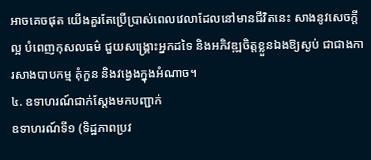អាចគេចផុត យើងគួរតែប្រើប្រាស់ពេលវេលាដែលនៅមានជីវិតនេះ សាងនូវសេចក្តីល្អ បំពេញកុសលធម៌ ជួយសង្គ្រោះអ្នកដទៃ និងអភិវឌ្ឍចិត្តខ្លួនឯងឱ្យស្ងប់ ជាជាងការសាងបាបកម្ម គុំកួន និងវង្វេងក្នុងអំណាច។
៤. ឧទាហរណ៍ជាក់ស្តែងមកបញ្ជាក់
ឧទាហរណ៍ទី១ (ទិដ្ឋភាពប្រវ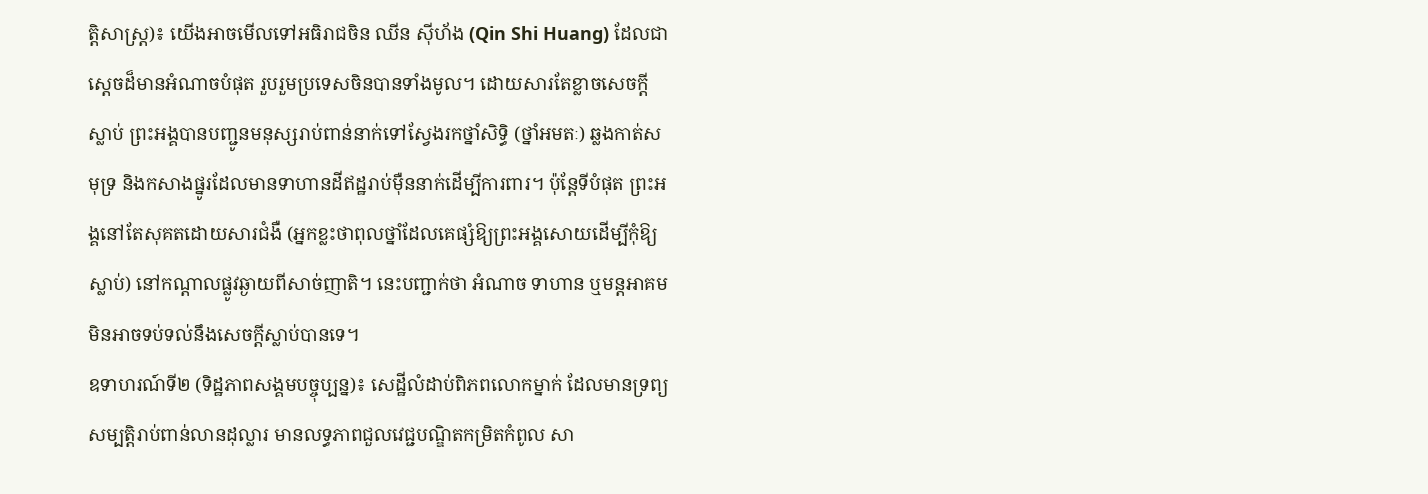ត្តិសាស្ត្រ)៖ យើងអាចមើលទៅអធិរាជចិន ឈីន ស៊ីហ័ង (Qin Shi Huang) ដែលជាស្តេចដ៏មានអំណាចបំផុត រួបរួមប្រទេសចិនបានទាំងមូល។ ដោយសារតែខ្លាចសេចក្តីស្លាប់ ព្រះអង្គបានបញ្ជូនមនុស្សរាប់ពាន់នាក់ទៅស្វែងរកថ្នាំសិទ្ធិ (ថ្នាំអមតៈ) ឆ្លងកាត់សមុទ្រ និងកសាងផ្នូរដែលមានទាហានដីឥដ្ឋរាប់ម៉ឺននាក់ដើម្បីការពារ។ ប៉ុន្តែទីបំផុត ព្រះអង្គនៅតែសុគតដោយសារជំងឺ (អ្នកខ្លះថាពុលថ្នាំដែលគេផ្សំឱ្យព្រះអង្គសោយដើម្បីកុំឱ្យស្លាប់) នៅកណ្តាលផ្លូវឆ្ងាយពីសាច់ញាតិ។ នេះបញ្ជាក់ថា អំណាច ទាហាន ឬមន្តអាគម មិនអាចទប់ទល់នឹងសេចក្តីស្លាប់បានទេ។
ឧទាហរណ៍ទី២ (ទិដ្ឋភាពសង្គមបច្ចុប្បន្ន)៖ សេដ្ឋីលំដាប់ពិភពលោកម្នាក់ ដែលមានទ្រព្យសម្បត្តិរាប់ពាន់លានដុល្លារ មានលទ្ធភាពជួលវេជ្ជបណ្ឌិតកម្រិតកំពូល សា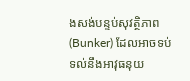ងសង់បន្ទប់សុវត្ថិភាព (Bunker) ដែលអាចទប់ទល់នឹងអាវុធនុយ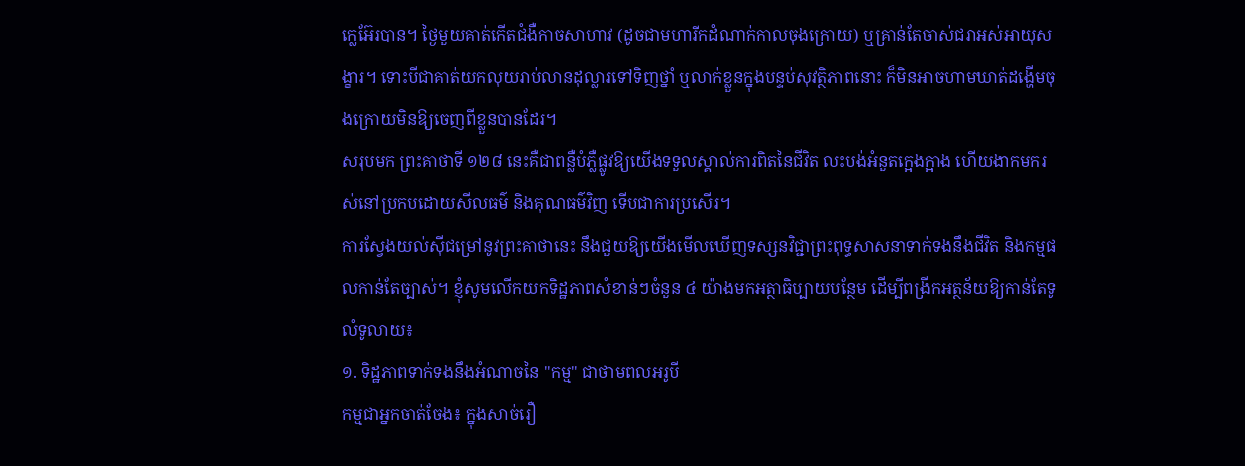ក្លេអ៊ែរបាន។ ថ្ងៃមួយគាត់កើតជំងឺកាចសាហាវ (ដូចជាមហារីកដំណាក់កាលចុងក្រោយ) ឬគ្រាន់តែចាស់ជរាអស់អាយុសង្ខារ។ ទោះបីជាគាត់យកលុយរាប់លានដុល្លារទៅទិញថ្នាំ ឬលាក់ខ្លួនក្នុងបន្ទប់សុវត្ថិភាពនោះ ក៏មិនអាចហាមឃាត់ដង្ហើមចុងក្រោយមិនឱ្យចេញពីខ្លួនបានដែរ។
សរុបមក ព្រះគាថាទី ១២៨ នេះគឺជាពន្លឺបំភ្លឺផ្លូវឱ្យយើងទទួលស្គាល់ការពិតនៃជីវិត លះបង់អំនួតក្អេងក្អាង ហើយងាកមករស់នៅប្រកបដោយសីលធម៌ និងគុណធម៌វិញ ទើបជាការប្រសើរ។
ការស្វែងយល់ស៊ីជម្រៅនូវព្រះគាថានេះ នឹងជួយឱ្យយើងមើលឃើញទស្សនវិជ្ជាព្រះពុទ្ធសាសនាទាក់ទងនឹងជីវិត និងកម្មផលកាន់តែច្បាស់។ ខ្ញុំសូមលើកយកទិដ្ឋភាពសំខាន់ៗចំនួន ៤ យ៉ាងមកអត្ថាធិប្បាយបន្ថែម ដើម្បីពង្រីកអត្ថន័យឱ្យកាន់តែទូលំទូលាយ៖
១. ទិដ្ឋភាពទាក់ទងនឹងអំណាចនៃ "កម្ម" ជាថាមពលអរូបី
កម្មជាអ្នកចាត់ចែង៖ ក្នុងសាច់រឿ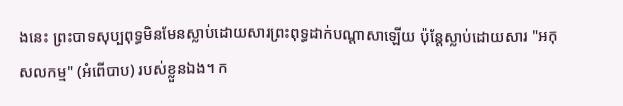ងនេះ ព្រះបាទសុប្បពុទ្ធមិនមែនស្លាប់ដោយសារព្រះពុទ្ធដាក់បណ្តាសាឡើយ ប៉ុន្តែស្លាប់ដោយសារ "អកុសលកម្ម" (អំពើបាប) របស់ខ្លួនឯង។ ក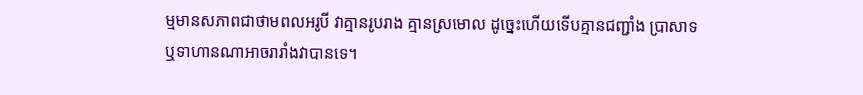ម្មមានសភាពជាថាមពលអរូបី វាគ្មានរូបរាង គ្មានស្រមោល ដូច្នេះហើយទើបគ្មានជញ្ជាំង ប្រាសាទ ឬទាហានណាអាចរារាំងវាបានទេ។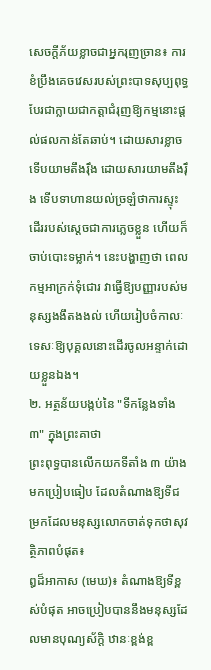សេចក្តីភ័យខ្លាចជាអ្នករុញច្រាន៖ ការខំប្រឹងគេចវេសរបស់ព្រះបាទសុប្បពុទ្ធ បែរជាក្លាយជាកត្តាជំរុញឱ្យកម្មនោះផ្តល់ផលកាន់តែឆាប់។ ដោយសារខ្លាច ទើបយាមតឹងរ៉ឹង ដោយសារយាមតឹងរ៉ឹង ទើបទាហានយល់ច្រឡំថាការស្ទុះដើររបស់ស្តេចជាការភ្លេចខ្លួន ហើយក៏ចាប់បោះទម្លាក់។ នេះបង្ហាញថា ពេលកម្មអាក្រក់ទុំជោរ វាធ្វើឱ្យបញ្ញារបស់មនុស្សងងឹតងងល់ ហើយរៀបចំកាលៈទេសៈឱ្យបុគ្គលនោះដើរចូលអន្ទាក់ដោយខ្លួនឯង។
២. អត្ថន័យបង្កប់នៃ "ទីកន្លែងទាំង ៣" ក្នុងព្រះគាថា
ព្រះពុទ្ធបានលើកយកទីតាំង ៣ យ៉ាងមកប្រៀបធៀប ដែលតំណាងឱ្យទីជម្រកដែលមនុស្សលោកចាត់ទុកថាសុវត្ថិភាពបំផុត៖
ឰដ៏អាកាស (មេឃ)៖ តំណាងឱ្យទីខ្ពស់បំផុត អាចប្រៀបបាននឹងមនុស្សដែលមានបុណ្យស័ក្តិ ឋានៈខ្ពង់ខ្ព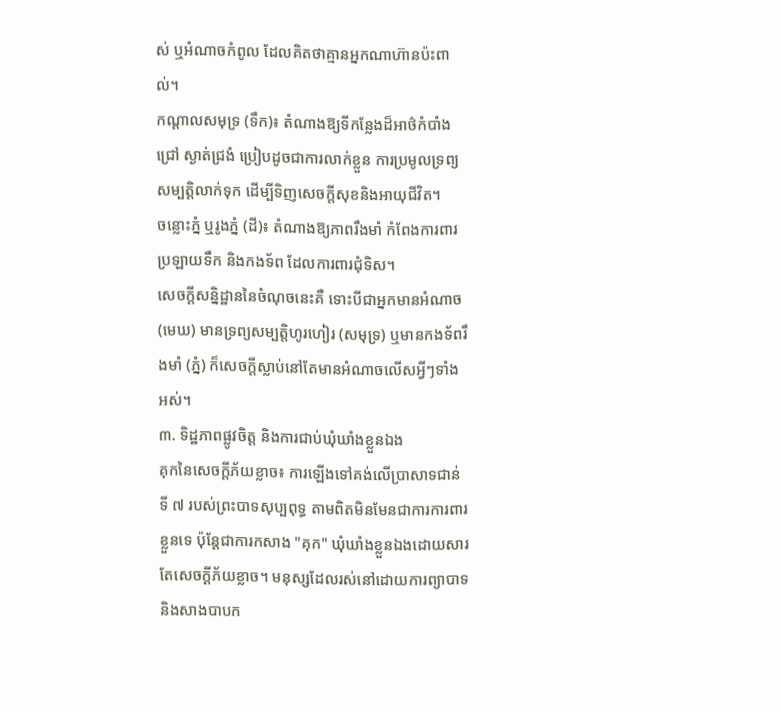ស់ ឬអំណាចកំពូល ដែលគិតថាគ្មានអ្នកណាហ៊ានប៉ះពាល់។
កណ្តាលសមុទ្រ (ទឹក)៖ តំណាងឱ្យទីកន្លែងដ៏អាថ៌កំបាំង ជ្រៅ ស្ងាត់ជ្រងំ ប្រៀបដូចជាការលាក់ខ្លួន ការប្រមូលទ្រព្យសម្បត្តិលាក់ទុក ដើម្បីទិញសេចក្តីសុខនិងអាយុជីវិត។
ចន្លោះភ្នំ ឬរូងភ្នំ (ដី)៖ តំណាងឱ្យភាពរឹងមាំ កំពែងការពារ ប្រឡាយទឹក និងកងទ័ព ដែលការពារជុំទិស។
សេចក្តីសន្និដ្ឋាននៃចំណុចនេះគឺ ទោះបីជាអ្នកមានអំណាច (មេឃ) មានទ្រព្យសម្បត្តិហូរហៀរ (សមុទ្រ) ឬមានកងទ័ពរឹងមាំ (ភ្នំ) ក៏សេចក្តីស្លាប់នៅតែមានអំណាចលើសអ្វីៗទាំងអស់។
៣. ទិដ្ឋភាពផ្លូវចិត្ត និងការជាប់ឃុំឃាំងខ្លួនឯង
គុកនៃសេចក្តីភ័យខ្លាច៖ ការឡើងទៅគង់លើប្រាសាទជាន់ទី ៧ របស់ព្រះបាទសុប្បពុទ្ធ តាមពិតមិនមែនជាការការពារខ្លួនទេ ប៉ុន្តែជាការកសាង "គុក" ឃុំឃាំងខ្លួនឯងដោយសារតែសេចក្តីភ័យខ្លាច។ មនុស្សដែលរស់នៅដោយការព្យាបាទ និងសាងបាបក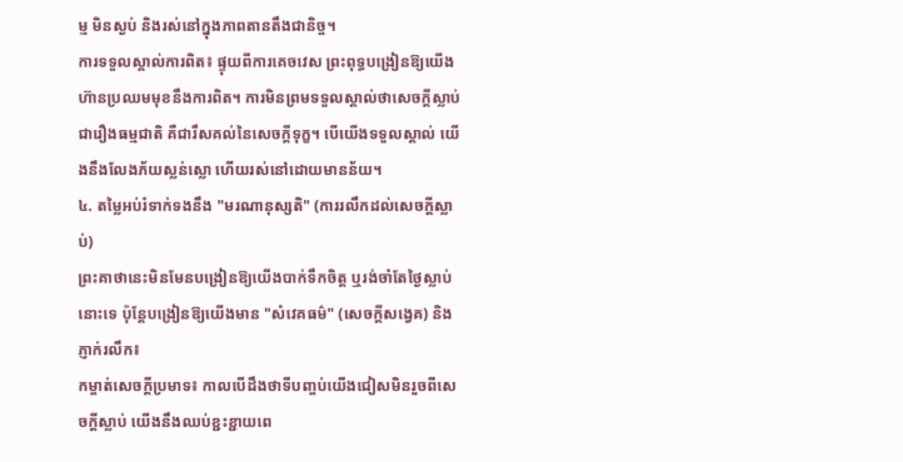ម្ម មិនស្ងប់ និងរស់នៅក្នុងភាពតានតឹងជានិច្ច។
ការទទួលស្គាល់ការពិត៖ ផ្ទុយពីការគេចវេស ព្រះពុទ្ធបង្រៀនឱ្យយើងហ៊ានប្រឈមមុខនឹងការពិត។ ការមិនព្រមទទួលស្គាល់ថាសេចក្តីស្លាប់ជារឿងធម្មជាតិ គឺជារឹសគល់នៃសេចក្តីទុក្ខ។ បើយើងទទួលស្គាល់ យើងនឹងលែងភ័យស្លន់ស្លោ ហើយរស់នៅដោយមានន័យ។
៤. តម្លៃអប់រំទាក់ទងនឹង "មរណានុស្សតិ" (ការរលឹកដល់សេចក្តីស្លាប់)
ព្រះគាថានេះមិនមែនបង្រៀនឱ្យយើងបាក់ទឹកចិត្ត ឬរង់ចាំតែថ្ងៃស្លាប់នោះទេ ប៉ុន្តែបង្រៀនឱ្យយើងមាន "សំវេគធម៌" (សេចក្តីសង្វេគ) និងភ្ញាក់រលឹក៖
កម្ចាត់សេចក្តីប្រមាទ៖ កាលបើដឹងថាទីបញ្ចប់យើងជៀសមិនរួចពីសេចក្តីស្លាប់ យើងនឹងឈប់ខ្ជះខ្ជាយពេ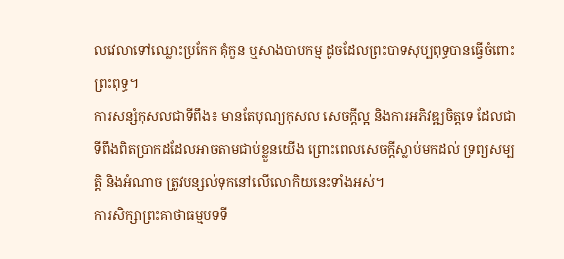លវេលាទៅឈ្លោះប្រកែក គុំកួន ឬសាងបាបកម្ម ដូចដែលព្រះបាទសុប្បពុទ្ធបានធ្វើចំពោះព្រះពុទ្ធ។
ការសន្សំកុសលជាទីពឹង៖ មានតែបុណ្យកុសល សេចក្តីល្អ និងការអភិវឌ្ឍចិត្តទេ ដែលជាទីពឹងពិតប្រាកដដែលអាចតាមជាប់ខ្លួនយើង ព្រោះពេលសេចក្តីស្លាប់មកដល់ ទ្រព្យសម្បត្តិ និងអំណាច ត្រូវបន្សល់ទុកនៅលើលោកិយនេះទាំងអស់។
ការសិក្សាព្រះគាថាធម្មបទទី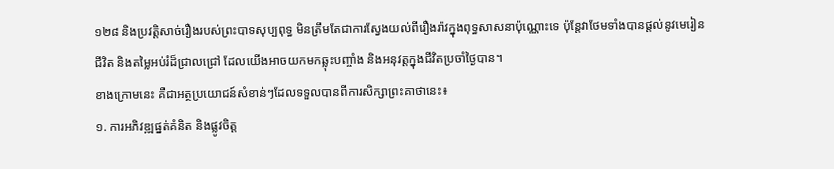១២៨ និងប្រវត្តិសាច់រឿងរបស់ព្រះបាទសុប្បពុទ្ធ មិនត្រឹមតែជាការស្វែងយល់ពីរឿងរ៉ាវក្នុងពុទ្ធសាសនាប៉ុណ្ណោះទេ ប៉ុន្តែវាថែមទាំងបានផ្តល់នូវមេរៀនជីវិត និងតម្លៃអប់រំដ៏ជ្រាលជ្រៅ ដែលយើងអាចយកមកឆ្លុះបញ្ចាំង និងអនុវត្តក្នុងជីវិតប្រចាំថ្ងៃបាន។
ខាងក្រោមនេះ គឺជាអត្ថប្រយោជន៍សំខាន់ៗដែលទទួលបានពីការសិក្សាព្រះគាថានេះ៖
១. ការអភិវឌ្ឍផ្នត់គំនិត និងផ្លូវចិត្ត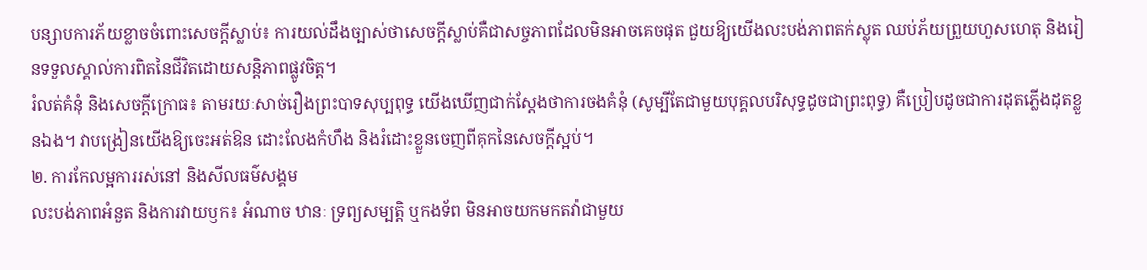បន្សាបការភ័យខ្លាចចំពោះសេចក្តីស្លាប់៖ ការយល់ដឹងច្បាស់ថាសេចក្តីស្លាប់គឺជាសច្ចភាពដែលមិនអាចគេចផុត ជួយឱ្យយើងលះបង់ភាពតក់ស្លុត ឈប់ភ័យព្រួយហួសហេតុ និងរៀនទទួលស្គាល់ការពិតនៃជីវិតដោយសន្តិភាពផ្លូវចិត្ត។
រំលត់គំនុំ និងសេចក្តីក្រោធ៖ តាមរយៈសាច់រឿងព្រះបាទសុប្បពុទ្ធ យើងឃើញជាក់ស្តែងថាការចងគំនុំ (សូម្បីតែជាមួយបុគ្គលបរិសុទ្ធដូចជាព្រះពុទ្ធ) គឺប្រៀបដូចជាការដុតភ្លើងដុតខ្លួនឯង។ វាបង្រៀនយើងឱ្យចេះអត់ឱន ដោះលែងកំហឹង និងរំដោះខ្លួនចេញពីគុកនៃសេចក្តីស្អប់។
២. ការកែលម្អការរស់នៅ និងសីលធម៌សង្គម
លះបង់ភាពអំនួត និងការវាយឫក៖ អំណាច ឋានៈ ទ្រព្យសម្បត្តិ ឬកងទ័ព មិនអាចយកមកតវ៉ាជាមួយ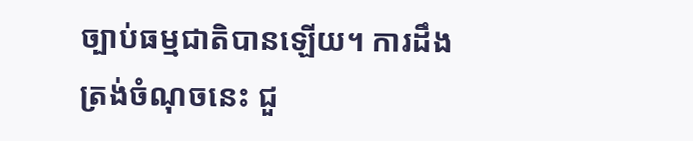ច្បាប់ធម្មជាតិបានឡើយ។ ការដឹងត្រង់ចំណុចនេះ ជួ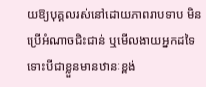យឱ្យបុគ្គលរស់នៅដោយភាពរាបទាប មិនប្រើអំណាចជិះជាន់ ឬមើលងាយអ្នកដទៃទោះបីជាខ្លួនមានឋានៈខ្ពង់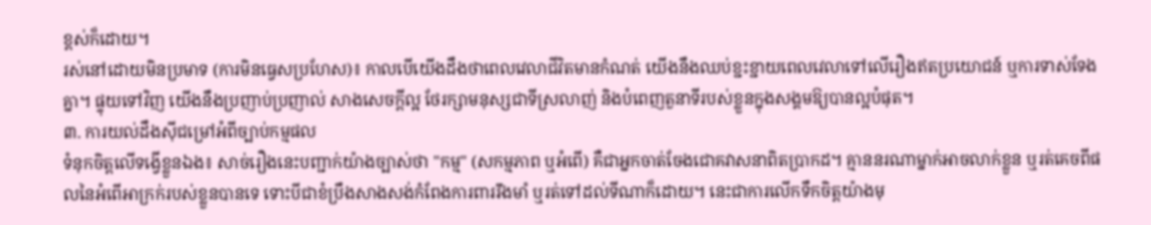ខ្ពស់ក៏ដោយ។
រស់នៅដោយមិនប្រមាទ (ការមិនធ្វេសប្រហែស)៖ កាលបើយើងដឹងថាពេលវេលាជីវិតមានកំណត់ យើងនឹងឈប់ខ្ជះខ្ជាយពេលវេលាទៅលើរឿងឥតប្រយោជន៍ ឬការទាស់ទែងគ្នា។ ផ្ទុយទៅវិញ យើងនឹងប្រញាប់ប្រញាល់ សាងសេចក្តីល្អ ថែរក្សាមនុស្សជាទីស្រលាញ់ និងបំពេញតួនាទីរបស់ខ្លួនក្នុងសង្គមឱ្យបានល្អបំផុត។
៣. ការយល់ដឹងស៊ីជម្រៅអំពីច្បាប់កម្មផល
ទំនុកចិត្តលើទង្វើខ្លួនឯង៖ សាច់រឿងនេះបញ្ជាក់យ៉ាងច្បាស់ថា "កម្ម" (សកម្មភាព ឬអំពើ) គឺជាអ្នកចាត់ចែងជោគវាសនាពិតប្រាកដ។ គ្មាននរណាម្នាក់អាចលាក់ខ្លួន ឬរត់គេចពីផលនៃអំពើអាក្រក់របស់ខ្លួនបានទេ ទោះបីជាខំប្រឹងសាងសង់កំពែងការពាររឹងមាំ ឬរត់ទៅដល់ទីណាក៏ដោយ។ នេះជាការលើកទឹកចិត្តយ៉ាងមុ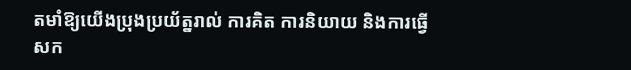តមាំឱ្យយើងប្រុងប្រយ័ត្នរាល់ ការគិត ការនិយាយ និងការធ្វើសក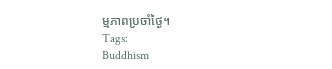ម្មភាពប្រចាំថ្ងៃ។
Tags:
Buddhism